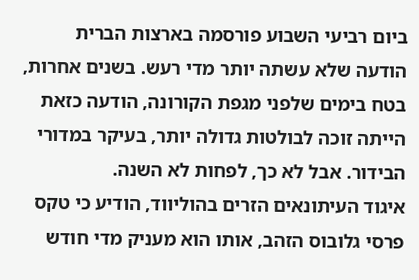ביום רביעי השבוע פורסמה בארצות הברית הודעה שלא עשתה יותר מדי רעש. בשנים אחרות, בטח בימים שלפני מגפת הקורונה, הודעה כזאת הייתה זוכה לבולטות גדולה יותר, בעיקר במדורי הבידור. אבל לא כך, לפחות לא השנה.
איגוד העיתונאים הזרים בהוליווד, הודיע כי טקס פרסי גלובוס הזהב, אותו הוא מעניק מדי חודש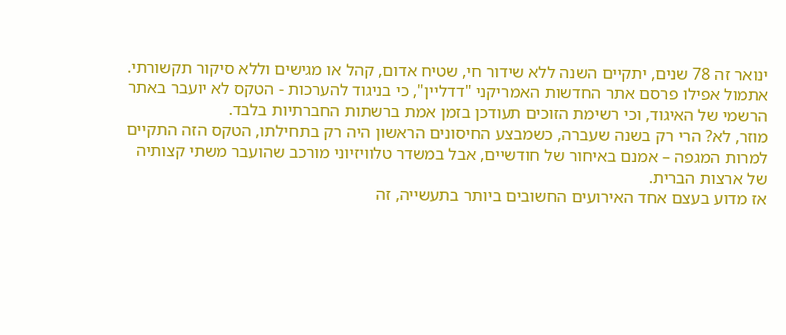ינואר זה 78 שנים, יתקיים השנה ללא שידור חי, שטיח אדום, קהל או מגישים וללא סיקור תקשורתי. אתמול אפילו פרסם אתר החדשות האמריקני "דדליין", כי בניגוד להערכות - הטקס לא יועבר באתר הרשמי של האיגוד, וכי רשימת הזוכים תעודכן בזמן אמת ברשתות החברתיות בלבד.
מוזר, לא? הרי רק בשנה שעברה, כשמבצע החיסונים הראשון היה רק בתחילתו, הטקס הזה התקיים למרות המגפה – אמנם באיחור של חודשיים, אבל במשדר טלוויזיוני מורכב שהועבר משתי קצותיה של ארצות הברית.
אז מדוע בעצם אחד האירועים החשובים ביותר בתעשייה, זה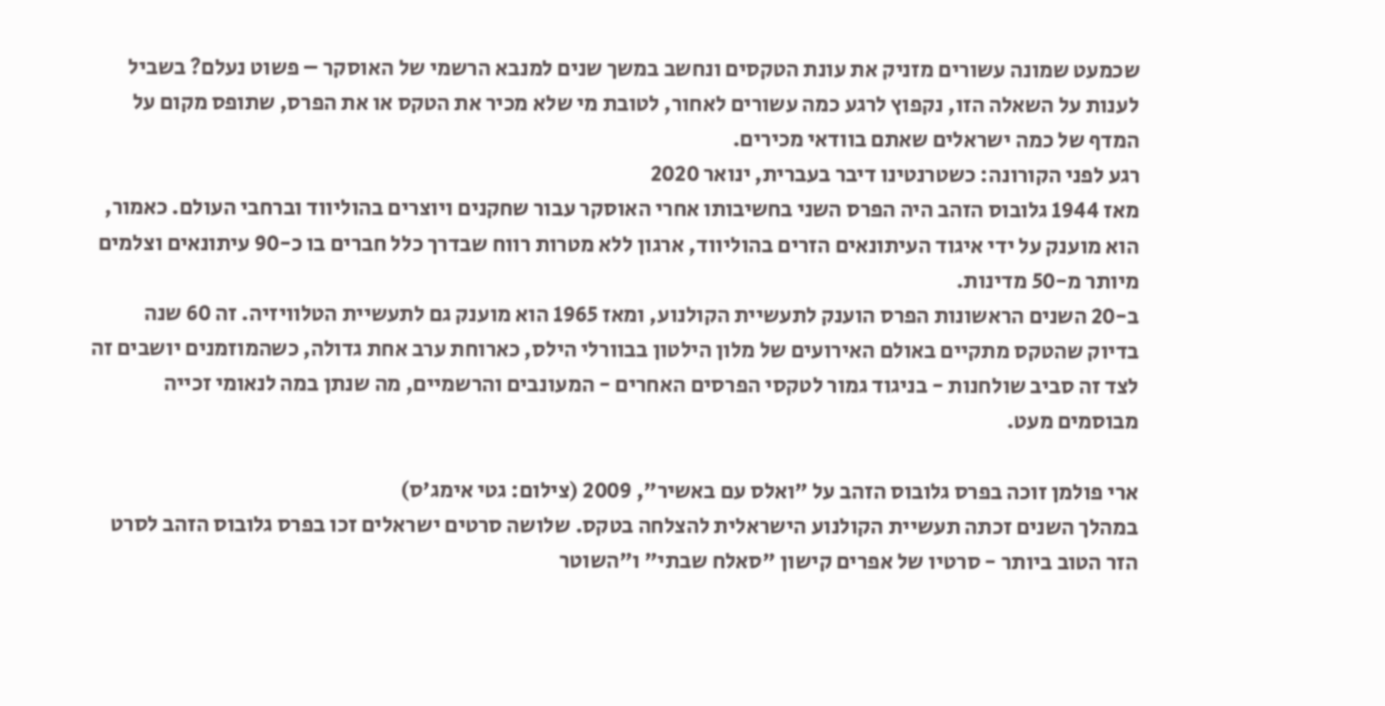שכמעט שמונה עשורים מזניק את עונת הטקסים ונחשב במשך שנים למנבא הרשמי של האוסקר – פשוט נעלם? בשביל לענות על השאלה הזו, נקפוץ לרגע כמה עשורים לאחור, לטובת מי שלא מכיר את הטקס או את הפרס, שתופס מקום על המדף של כמה ישראלים שאתם בוודאי מכירים.
רגע לפני הקורונה: כשטרנטינו דיבר בעברית, ינואר 2020
מאז 1944 גלובוס הזהב היה הפרס השני בחשיבותו אחרי האוסקר עבור שחקנים ויוצרים בהוליווד וברחבי העולם. כאמור, הוא מוענק על ידי איגוד העיתונאים הזרים בהוליווד, ארגון ללא מטרות רווח שבדרך כלל חברים בו כ-90 עיתונאים וצלמים מיותר מ-50 מדינות.
ב-20 השנים הראשונות הפרס הוענק לתעשיית הקולנוע, ומאז 1965 הוא מוענק גם לתעשיית הטלוויזיה. זה 60 שנה בדיוק שהטקס מתקיים באולם האירועים של מלון הילטון בבוורלי הילס, כארוחת ערב אחת גדולה, כשהמוזמנים יושבים זה לצד זה סביב שולחנות - בניגוד גמור לטקסי הפרסים האחרים - המעונבים והרשמיים, מה שנתן במה לנאומי זכייה מבוסמים מעט.

ארי פולמן זוכה בפרס גלובוס הזהב על "ואלס עם באשיר", 2009 (צילום: גטי אימג'ס)
במהלך השנים זכתה תעשיית הקולנוע הישראלית להצלחה בטקס. שלושה סרטים ישראלים זכו בפרס גלובוס הזהב לסרט הזר הטוב ביותר - סרטיו של אפרים קישון "סאלח שבתי" ו"השוטר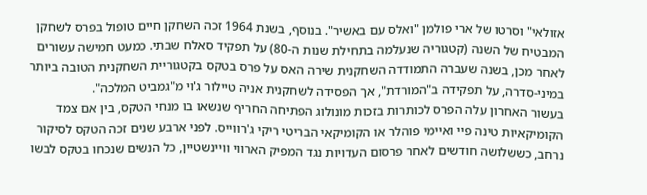אזולאי" וסרטו של ארי פולמן "ואלס עם באשיר". בנוסף, בשנת 1964 זכה השחקן חיים טופול בפרס לשחקן המבטיח של השנה (קטגוריה שנעלמה בתחילת שנות ה-80) על תפקיד סאלח שבתי. כמעט חמישה עשורים לאחר מכן, בשנה שעברה התמודדה השחקנית שירה האס על פרס בטקס בקטגוריית השחקנית הטובה ביותר במיני-סדרה, על תפקידה ב"המורדת", אך הפסידה לשחקנית אניה טיילור ג'וי מ"גמביט המלכה".
בעשור האחרון עלה הפרס לכותרות בזכות מונולוג הפתיחה החריף שנשאו בו מנחי הטקס, בין אם צמד הקומיקאיות טינה פיי ואיימי פוהלר או הקומיקאי הבריטי ריקי ג'רווייס. לפני ארבע שנים זכה הטקס לסיקור נרחב, כששלושה חודשים לאחר פרסום העדויות נגד המפיק הארווי וויינשטיין, כל הנשים שנכחו בטקס לבשו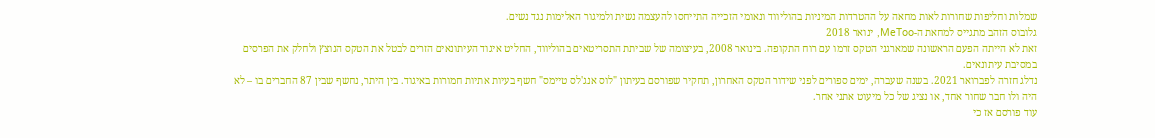שמלות וחליפות שחורות לאות מחאה על ההטרדות המיניות בהוליווד ונאומי הזכייה התייחסו להעצמה נשית ולמיגור האלימות נגד נשים.
גלובוס הזהב מתגייס למחאת ה-MeToo, ינואר 2018
זאת לא הייתה הפעם הראשונה שמארגני הטקס זרמו עם רוח התקופה. בינואר 2008, בעיצומה של שביתת התסריטאים בהוליווד, החליט איגוד העיתונאים הזרים לבטל את הטקס הנוצץ ולחלק את הפרסים במסיבת עיתונאים.
נדלג חזרה לפברואר 2021. בשנה שעברה, ימים ספורים לפני שידור הטקס האחרון, תחקיר שפורסם בעיתון "לוס אנג'לס טיימס" חשף בעיות אתיות חמורות באיגוד. בין היתר, נחשף שבין 87 החברים בו – לא היה ולו חבר שחור אחד, או נציג של כל מיעוט אתני אחר.
עוד פורסם אז כי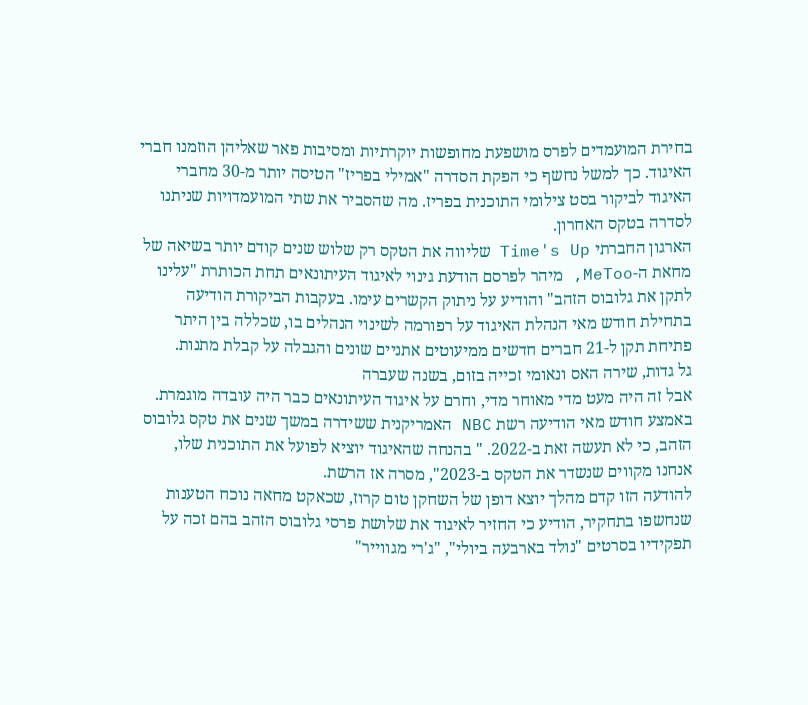בחירת המועמדים לפרס מושפעת מחופשות יוקרתיות ומסיבות פאר שאליהן הוזמנו חברי האיגוד. כך למשל נחשף כי הפקת הסדרה "אמילי בפריז" הטיסה יותר מ-30 מחברי האיגוד לביקור בסט צילומי התוכנית בפריז. מה שהסביר את שתי המועמדויות שניתנו לסדרה בטקס האחרון.
הארגון החברתי Time's Up שליווה את הטקס רק שלוש שנים קודם יותר בשיאה של מחאת ה-MeToo, מיהר לפרסם הודעת גינוי לאיגוד העיתונאים תחת הכותרת "עלינו לתקן את גלובוס הזהב" והודיע על ניתוק הקשרים עימו. בעקבות הביקורת הודיעה בתחילת חודש מאי הנהלת האיגוד על רפורמה לשינוי הנהלים בו, שכללה בין היתר פתיחת תקן ל-21 חברים חדשים ממיעוטים אתניים שונים והגבלה על קבלת מתנות.
גל גדות, שירה האס ונאומי זכייה בזום, בשנה שעברה
אבל זה היה מעט מדי מאוחר מדי, וחרם על איגוד העיתונאים כבר היה עובדה מוגמרת. באמצע חודש מאי הודיעה רשת NBC האמריקנית ששידרה במשך שנים את טקס גלובוס הזהב, כי לא תעשה זאת ב-2022. " בהנחה שהאיגוד יוציא לפועל את התוכנית שלו, אנחנו מקווים שנשדר את הטקס ב-2023", מסרה אז הרשת.
להודעה הזו קדם מהלך יוצא דופן של השחקן טום קרוז, שכאקט מחאה נוכח הטענות שנחשפו בתחקיר, הודיע כי החזיר לאיגוד את שלושת פרסי גלובוס הזהב בהם זכה על תפקידיו בסרטים "נולד בארבעה ביולי", "ג'רי מגווייר"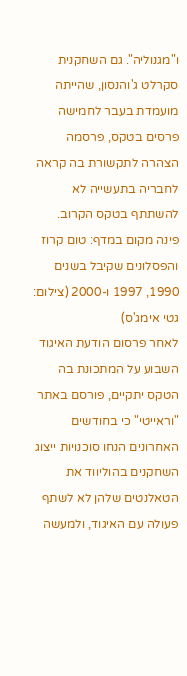ו"מגנוליה". גם השחקנית סקרלט ג'והנסון, שהייתה מועמדת בעבר לחמישה פרסים בטקס, פרסמה הצהרה לתקשורת בה קראה לחבריה בתעשייה לא להשתתף בטקס הקרוב.
פינה מקום במדף: טום קרוז והפסלונים שקיבל בשנים 1990, 1997 ו-2000 (צילום: גטי אימג'ס)
לאחר פרסום הודעת האיגוד השבוע על המתכונת בה הטקס יתקיים, פורסם באתר "וראייטי" כי בחודשים האחרונים הנחו סוכנויות ייצוג השחקנים בהוליווד את הטאלנטים שלהן לא לשתף פעולה עם האיגוד, ולמעשה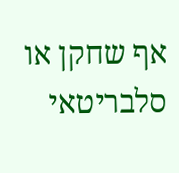אף שחקן או סלבריטאי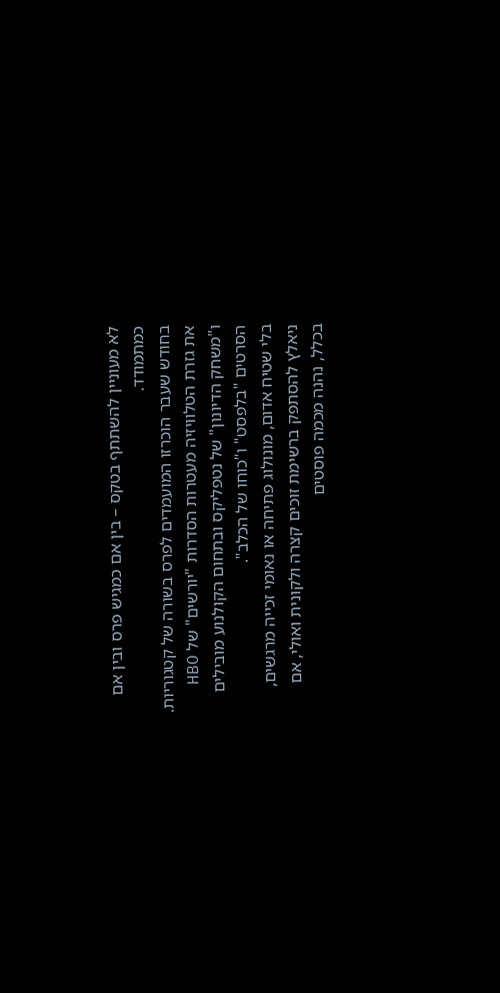לא מעוניין להשתתף בטקס – בין אם כמגיש פרס ובין אם כמתמודד.
בחודש שעבר הוכרזו המועמדים לפרס בשורה של קטגוריות. את גזרת הטלוויזיה מעטרות הסדרות "יורשים" של HBO ו"משחק הדיונון" של נטפליקס ובתחום הקולנוע מובילים הסרטים "בלפסט" ו"כוחו של הכלב".
בלי שטיח אדום, מונולוג פתיחה או נאומי זכייה מרגשים, ניאלץ להסתפק ברשימת זוכים קצרה ולקונית ואולי, אם בכלל, נהנה מכמה פוסטים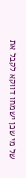של מי שכן ישמחו דווקא לקבל את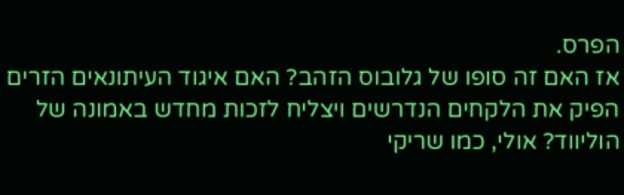הפרס.
אז האם זה סופו של גלובוס הזהב? האם איגוד העיתונאים הזרים הפיק את הלקחים הנדרשים ויצליח לזכות מחדש באמונה של הוליווד? אולי, כמו שריקי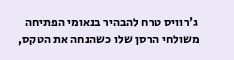ג'רוויס טרח להבהיר בנאומי הפתיחה משולחי הרסן שלו כשהנחה את הטקס,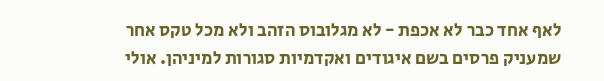לאף אחד כבר לא אכפת - לא מגלובוס הזהב ולא מכל טקס אחר שמעניק פרסים בשם איגודים ואקדמיות סגורות למיניהן. אולי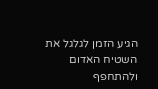הגיע הזמן לגלגל את השטיח האדום ולהתחפף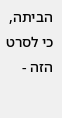הביתה, כי לסרט הזה -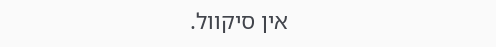אין סיקוול.